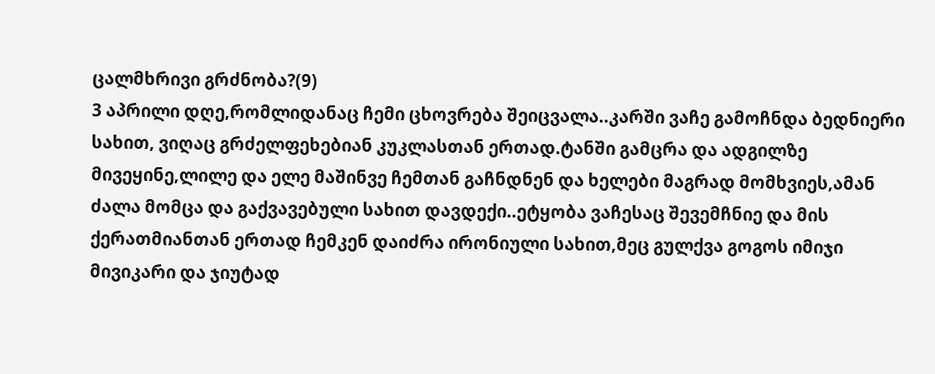ცალმხრივი გრძნობა?(9)
3 აპრილი დღე,რომლიდანაც ჩემი ცხოვრება შეიცვალა..კარში ვაჩე გამოჩნდა ბედნიერი სახით, ვიღაც გრძელფეხებიან კუკლასთან ერთად.ტანში გამცრა და ადგილზე მივეყინე,ლილე და ელე მაშინვე ჩემთან გაჩნდნენ და ხელები მაგრად მომხვიეს,ამან ძალა მომცა და გაქვავებული სახით დავდექი..ეტყობა ვაჩესაც შევემჩნიე და მის ქერათმიანთან ერთად ჩემკენ დაიძრა ირონიული სახით,მეც გულქვა გოგოს იმიჯი მივიკარი და ჯიუტად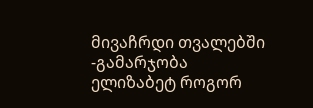მივაჩრდი თვალებში -გამარჯობა ელიზაბეტ როგორ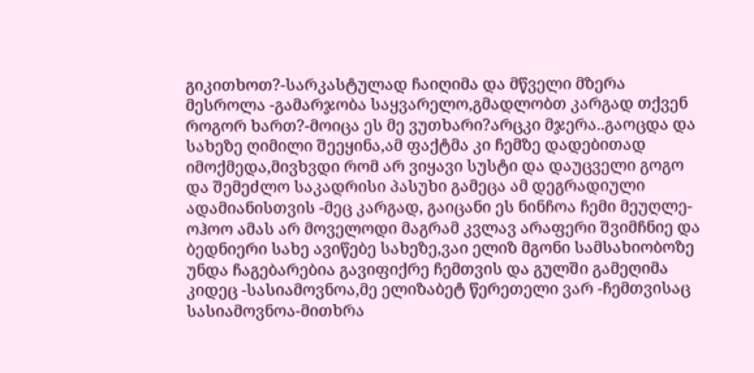გიკითხოთ?-სარკასტულად ჩაიღიმა და მწველი მზერა მესროლა -გამარჯობა საყვარელო,გმადლობთ კარგად თქვენ როგორ ხართ?-მოიცა ეს მე ვუთხარი?არცკი მჯერა..გაოცდა და სახეზე ღიმილი შეეყინა,ამ ფაქტმა კი ჩემზე დადებითად იმოქმედა,მივხვდი რომ არ ვიყავი სუსტი და დაუცველი გოგო და შემეძლო საკადრისი პასუხი გამეცა ამ დეგრადიული ადამიანისთვის -მეც კარგად, გაიცანი ეს ნინჩოა ჩემი მეუღლე-ოჰოო ამას არ მოველოდი მაგრამ კვლავ არაფერი შვიმჩნიე და ბედნიერი სახე ავიწებე სახეზე,ვაი ელიზ მგონი სამსახიობოზე უნდა ჩაგებარებია გავიფიქრე ჩემთვის და გულში გამეღიმა კიდეც -სასიამოვნოა,მე ელიზაბეტ წერეთელი ვარ -ჩემთვისაც სასიამოვნოა-მითხრა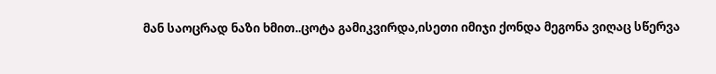მან საოცრად ნაზი ხმით..ცოტა გამიკვირდა,ისეთი იმიჯი ქონდა მეგონა ვიღაც სწერვა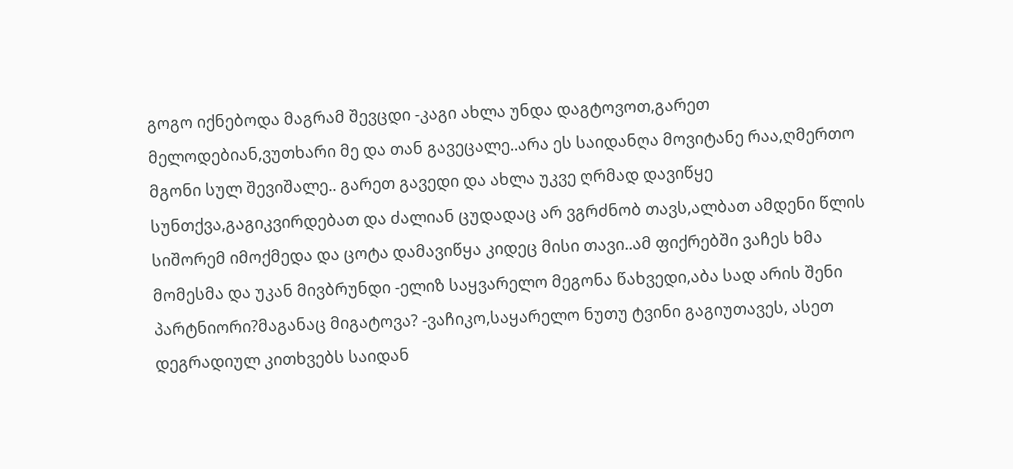გოგო იქნებოდა მაგრამ შევცდი -კაგი ახლა უნდა დაგტოვოთ,გარეთ მელოდებიან,ვუთხარი მე და თან გავეცალე..არა ეს საიდანღა მოვიტანე რაა,ღმერთო მგონი სულ შევიშალე.. გარეთ გავედი და ახლა უკვე ღრმად დავიწყე სუნთქვა,გაგიკვირდებათ და ძალიან ცუდადაც არ ვგრძნობ თავს,ალბათ ამდენი წლის სიშორემ იმოქმედა და ცოტა დამავიწყა კიდეც მისი თავი..ამ ფიქრებში ვაჩეს ხმა მომესმა და უკან მივბრუნდი -ელიზ საყვარელო მეგონა წახვედი,აბა სად არის შენი პარტნიორი?მაგანაც მიგატოვა? -ვაჩიკო,საყარელო ნუთუ ტვინი გაგიუთავეს, ასეთ დეგრადიულ კითხვებს საიდან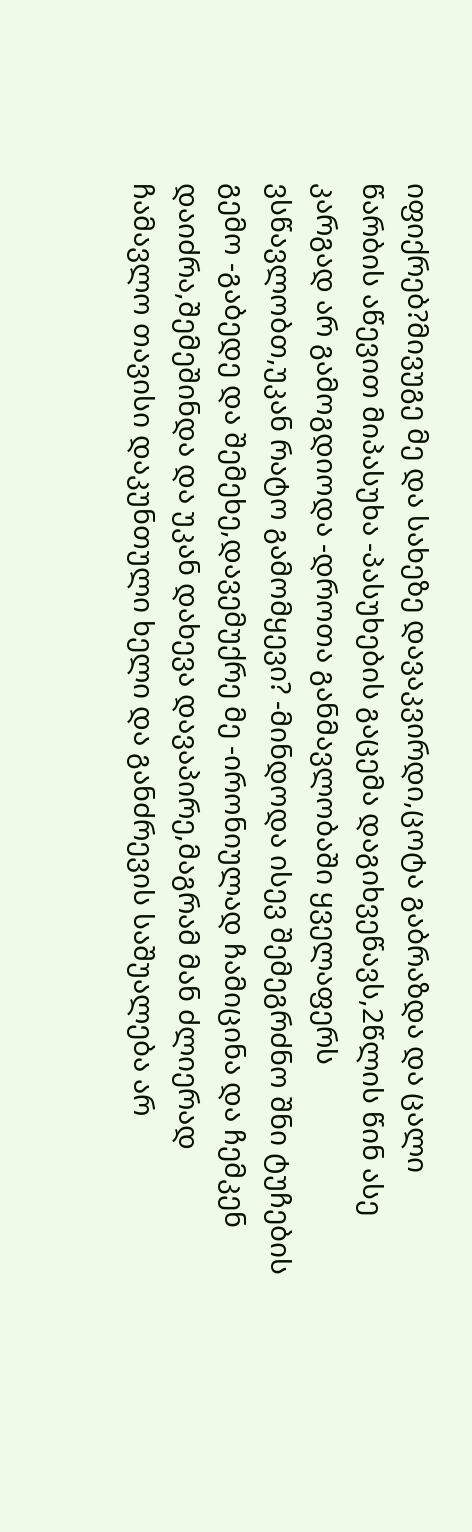იფიქრებ?მივუგე მე და სახეზე დავაკვირდი,ცოტა გაბრაზდა და ცალი წარბის აწევით მიპასუხა -პასუხების გაცემა დაგიხვეწავს,2წლის წინ ასე კარგად არ გამოგდიოდა -დროთა განმავლობაში ყველაფერს ვსწავლობთ,უკან რატო გამომყევი? -მინდოდა ისევ შემეგრძნო შნი ტუჩების გემო -გაბედე და შემეხე,დავემუქრე მე -ირონიულად ჩამიცინა და ჩემკენ დაიძრა,შემეშინდა და უკან დახევა დავაპირე,მაგრამ მან ძლიერად ჩამავლო თავისი დაკუნთული ხელი და განძრევის საშუალება არ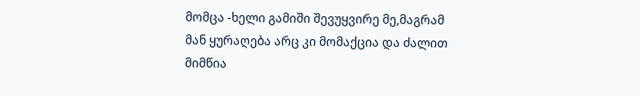მომცა -ხელი გამიში შევუყვირე მე,მაგრამ მან ყურაღება არც კი მომაქცია და ძალით მიმწია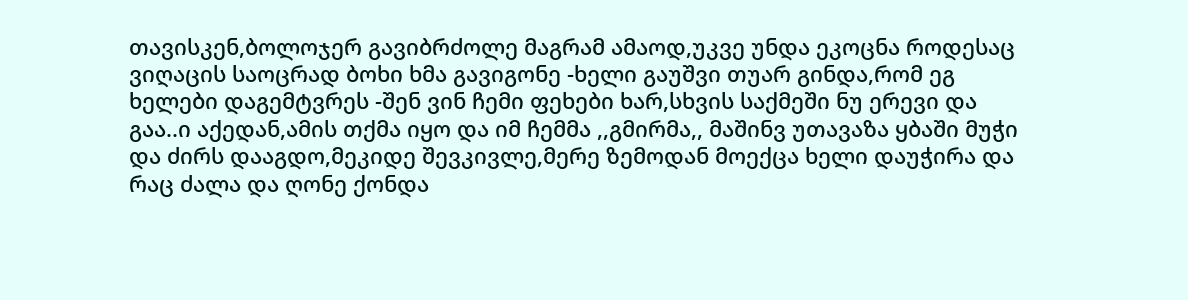თავისკენ,ბოლოჯერ გავიბრძოლე მაგრამ ამაოდ,უკვე უნდა ეკოცნა როდესაც ვიღაცის საოცრად ბოხი ხმა გავიგონე -ხელი გაუშვი თუარ გინდა,რომ ეგ ხელები დაგემტვრეს -შენ ვინ ჩემი ფეხები ხარ,სხვის საქმეში ნუ ერევი და გაა..ი აქედან,ამის თქმა იყო და იმ ჩემმა ,,გმირმა,, მაშინვ უთავაზა ყბაში მუჭი და ძირს დააგდო,მეკიდე შევკივლე,მერე ზემოდან მოექცა ხელი დაუჭირა და რაც ძალა და ღონე ქონდა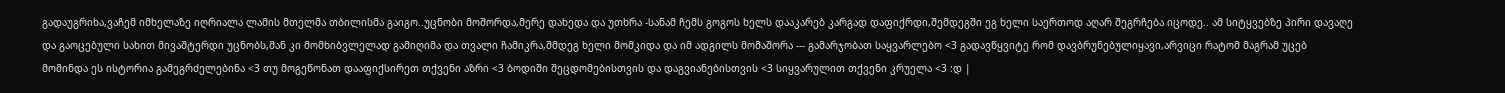გადაუგრიხა,ვაჩემ იმხელაზე იღრიალა ლამის მთელმა თბილისმა გაიგო..უცნობი მოშორდა,მერე დახედა და უთხრა -სანამ ჩემს გოგოს ხელს დააკარებ კარგად დაფიქრდი,შემდეგში ეგ ხელი საერთოდ აღარ შეგრჩება იცოდე.. ამ სიტყვებზე პირი დავაღე და გაოცებული სახით მივაშტერდი უცნობს,მან კი მომხიბვლელად გამიღიმა და თვალი ჩამიკრა,შმდეგ ხელი მომკიდა და იმ ადგილს მომაშორა --- გამარჯობათ საყვარლებო <3 გადავწყვიტე რომ დავბრუნებულიყავი,არვიცი რატომ მაგრამ უცებ მომინდა ეს ისტორია გამეგრძელებინა <3 თუ მოგეწონათ დააფიქსირეთ თქვენი აზრი <3 ბოდიში შეცდომებისთვის და დაგვიანებისთვის <3 სიყვარულით თქვენი კრუელა <3 :დ |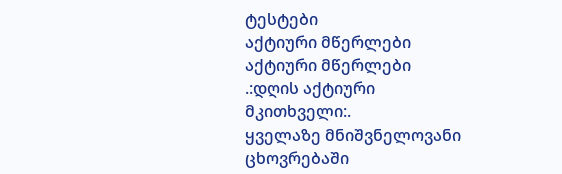ტესტები
აქტიური მწერლები
აქტიური მწერლები
.:დღის აქტიური მკითხველი:.
ყველაზე მნიშვნელოვანი ცხოვრებაში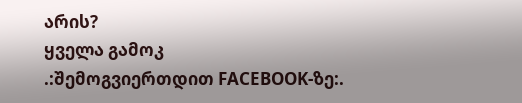არის?
ყველა გამოკ
.:შემოგვიერთდით FACEBOOK-ზე:.